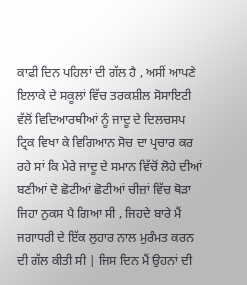ਕਾਫੀ ਦਿਨ ਪਹਿਲਾਂ ਦੀ ਗੱਲ ਹੈ , ਅਸੀਂ ਆਪਣੇ ਇਲਾਕੇ ਦੇ ਸਕੂਲਾਂ ਵਿੱਚ ਤਰਕਸ਼ੀਲ ਸੋਸਾਇਟੀ ਵੱਲੋਂ ਵਿਦਿਆਰਥੀਆਂ ਨੂੰ ਜਾਦੂ ਦੇ ਦਿਲਚਸਪ ਟ੍ਰਿਕ ਵਿਖਾ ਕੇ ਵਿਗਿਆਨ ਸੋਚ ਦਾ ਪ੍ਰਚਾਰ ਕਰ ਰਹੇ ਸਾਂ ਕਿ ਮੇਰੇ ਜਾਦੂ ਦੇ ਸਮਾਨ ਵਿੱਚੋਂ ਲੋਹੇ ਦੀਆਂ ਬਣੀਆਂ ਦੋ ਛੋਟੀਆਂ ਛੋਟੀਆਂ ਚੀਜ਼ਾਂ ਵਿੱਚ ਥੋੜਾ ਜਿਹਾ ਨੁਕਸ ਪੈ ਗਿਆ ਸੀ , ਜਿਹਦੇ ਬਾਰੇ ਮੈਂ ਜਗਾਧਰੀ ਦੇ ਇੱਕ ਲੁਹਾਰ ਨਾਲ ਮੁਰੰਮਤ ਕਰਨ ਦੀ ਗੱਲ ਕੀਤੀ ਸੀ | ਜਿਸ ਦਿਨ ਮੈਂ ਉਹਨਾਂ ਦੀ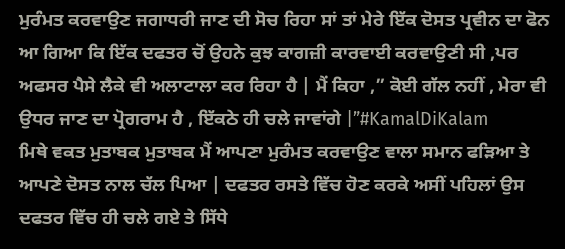ਮੁਰੰਮਤ ਕਰਵਾਉਣ ਜਗਾਧਰੀ ਜਾਣ ਦੀ ਸੋਚ ਰਿਹਾ ਸਾਂ ਤਾਂ ਮੇਰੇ ਇੱਕ ਦੋਸਤ ਪ੍ਰਵੀਨ ਦਾ ਫੋਨ ਆ ਗਿਆ ਕਿ ਇੱਕ ਦਫਤਰ ਚੋਂ ਉਹਨੇ ਕੁਝ ਕਾਗਜ਼ੀ ਕਾਰਵਾਈ ਕਰਵਾਉਣੀ ਸੀ ,ਪਰ ਅਫਸਰ ਪੈਸੇ ਲੈਕੇ ਵੀ ਅਲਾਟਾਲਾ ਕਰ ਰਿਹਾ ਹੈ | ਮੈਂ ਕਿਹਾ ,” ਕੋਈ ਗੱਲ ਨਹੀਂ , ਮੇਰਾ ਵੀ ਉਧਰ ਜਾਣ ਦਾ ਪ੍ਰੋਗਰਾਮ ਹੈ , ਇੱਕਠੇ ਹੀ ਚਲੇ ਜਾਵਾਂਗੇ |”#KamalDiKalam
ਮਿਥੇ ਵਕਤ ਮੁਤਾਬਕ ਮੁਤਾਬਕ ਮੈਂ ਆਪਣਾ ਮੁਰੰਮਤ ਕਰਵਾਉਣ ਵਾਲਾ ਸਮਾਨ ਫੜਿਆ ਤੇ ਆਪਣੇ ਦੋਸਤ ਨਾਲ ਚੱਲ ਪਿਆ | ਦਫਤਰ ਰਸਤੇ ਵਿੱਚ ਹੋਣ ਕਰਕੇ ਅਸੀਂ ਪਹਿਲਾਂ ਉਸ ਦਫਤਰ ਵਿੱਚ ਹੀ ਚਲੇ ਗਏ ਤੇ ਸਿੱਧੇ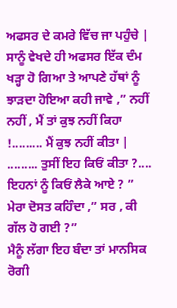ਅਫਸਰ ਦੇ ਕਮਰੇ ਵਿੱਚ ਜਾ ਪਹੁੰਚੇ | ਸਾਨੂੰ ਵੇਖਦੇ ਹੀ ਅਫਸਰ ਇੱਕ ਦੰਮ ਖੜ੍ਹਾ ਹੋ ਗਿਆ ਤੇ ਆਪਣੇ ਹੱਥਾਂ ਨੂੰ ਝਾੜਦਾ ਹੋਇਆ ਕਹੀ ਜਾਵੇ ,” ਨਹੀਂ ਨਹੀਂ , ਮੈਂ ਤਾਂ ਕੁਝ ਨਹੀਂ ਕਿਹਾ !......... ਮੈਂ ਕੁਝ ਨਹੀਂ ਕੀਤਾ | ......... ਤੁਸੀਂ ਇਹ ਕਿਓਂ ਕੀਤਾ ?.... ਇਹਨਾਂ ਨੂੰ ਕਿਓਂ ਲੈਕੇ ਆਏ ? ”
ਮੇਰਾ ਦੋਸਤ ਕਹਿੰਦਾ ,” ਸਰ , ਕੀ ਗੱਲ ਹੋ ਗਈ ?”
ਮੈਨੂੰ ਲੱਗਾ ਇਹ ਬੰਦਾ ਤਾਂ ਮਾਨਸਿਕ ਰੋਗੀ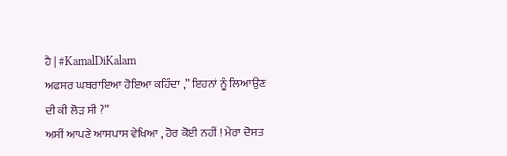ਹੈ | #KamalDiKalam
ਅਫਸਰ ਘਬਰਾਇਆ ਹੋਇਆ ਕਹਿੰਦਾ ,” ਇਹਨਾਂ ਨੂੰ ਲਿਆਉਣ ਦੀ ਕੀ ਲੋੜ ਸੀ ?”
ਅਸੀਂ ਆਪਣੇ ਆਸਪਾਸ ਵੇਖਿਆ , ਹੋਰ ਕੋਈ ਨਹੀਂ ! ਮੇਰਾ ਦੋਸਤ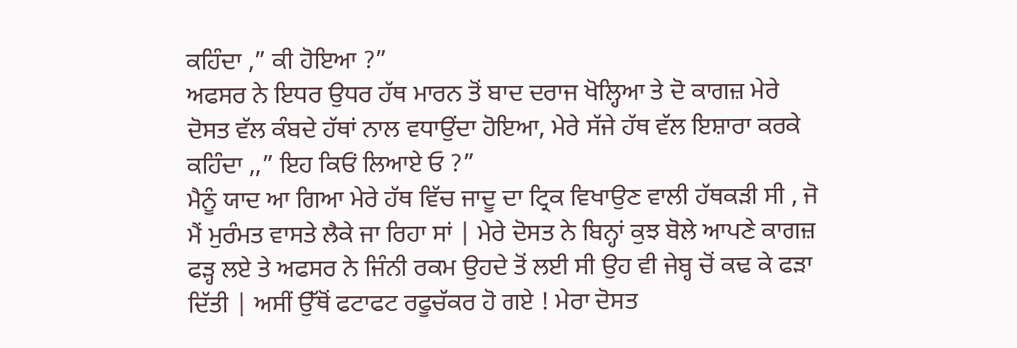ਕਹਿੰਦਾ ,” ਕੀ ਹੋਇਆ ?”
ਅਫਸਰ ਨੇ ਇਧਰ ਉਧਰ ਹੱਥ ਮਾਰਨ ਤੋਂ ਬਾਦ ਦਰਾਜ ਖੋਲ੍ਹਿਆ ਤੇ ਦੋ ਕਾਗਜ਼ ਮੇਰੇ ਦੋਸਤ ਵੱਲ ਕੰਬਦੇ ਹੱਥਾਂ ਨਾਲ ਵਧਾਉਂਦਾ ਹੋਇਆ, ਮੇਰੇ ਸੱਜੇ ਹੱਥ ਵੱਲ ਇਸ਼ਾਰਾ ਕਰਕੇ ਕਹਿੰਦਾ ,,” ਇਹ ਕਿਓਂ ਲਿਆਏ ਓ ?”
ਮੈਨੂੰ ਯਾਦ ਆ ਗਿਆ ਮੇਰੇ ਹੱਥ ਵਿੱਚ ਜਾਦੂ ਦਾ ਟ੍ਰਿਕ ਵਿਖਾਉਣ ਵਾਲੀ ਹੱਥਕੜੀ ਸੀ , ਜੋ ਮੈਂ ਮੁਰੰਮਤ ਵਾਸਤੇ ਲੈਕੇ ਜਾ ਰਿਹਾ ਸਾਂ | ਮੇਰੇ ਦੋਸਤ ਨੇ ਬਿਨ੍ਹਾਂ ਕੁਝ ਬੋਲੇ ਆਪਣੇ ਕਾਗਜ਼ ਫੜ੍ਹ ਲਏ ਤੇ ਅਫਸਰ ਨੇ ਜਿੰਨੀ ਰਕਮ ਉਹਦੇ ਤੋਂ ਲਈ ਸੀ ਉਹ ਵੀ ਜੇਬ੍ਹ ਚੋਂ ਕਢ ਕੇ ਫੜਾ ਦਿੱਤੀ | ਅਸੀਂ ਉੱਥੋਂ ਫਟਾਫਟ ਰਫੂਚੱਕਰ ਹੋ ਗਏ ! ਮੇਰਾ ਦੋਸਤ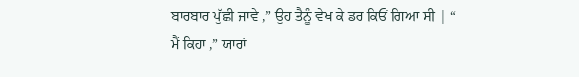ਬਾਰਬਾਰ ਪੁੱਛੀ ਜਾਵੇ ,” ਉਹ ਤੈਨੂੰ ਵੇਖ ਕੇ ਡਰ ਕਿਓਂ ਗਿਆ ਸੀ | “
ਮੈਂ ਕਿਹਾ ,” ਯਾਰਾਂ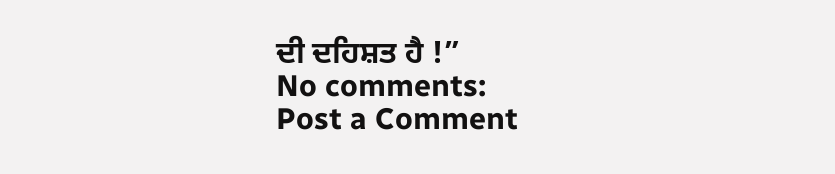ਦੀ ਦਹਿਸ਼ਤ ਹੈ !”
No comments:
Post a Comment